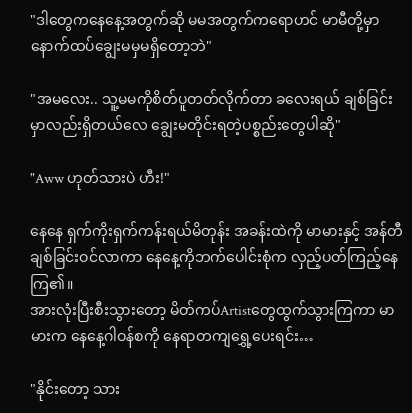"ဒါတွေကနေနေ့အတွက်ဆို မမအတွက်ကရောဟင် မာမီတို့မှာ နောက်ထပ်ချွေးမမှမရှိတော့ဘဲ"

"အမလေး.. သူ့မမကိုစိတ်ပူတတ်လိုက်တာ ခလေးရယ် ချစ်ခြင်းမှာလည်းရှိတယ်လေ ချွေးမတိုင်းရတဲ့ပစ္စည်းတွေပါဆို"

"Aww ဟုတ်သားပဲ ဟီး!"

နေနေ ရှက်ကိုးရှက်ကန်းရယ်မိတုန်း အခန်းထဲကို မာမားနှင့် အန်တီချစ်ခြင်းဝင်လာကာ နေနေ့ကိုဘက်ပေါင်းစုံက လှည့်ပတ်ကြည့်နေကြ၏။
အားလုံးပြီးစီးသွားတော့ မိတ်ကပ်Artistတွေထွက်သွားကြကာ မာမားက နေနေ့ဂါဝန်စကို နေရာတကျရွှေ့ပေးရင်း…

"နိုင်းတော့ သား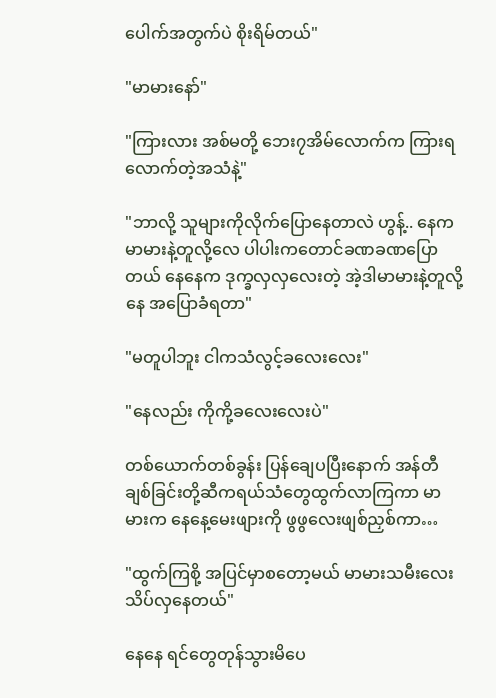ပေါက်အတွက်ပဲ စိုးရိမ်တယ်"

"မာမားနော်"

"ကြားလား အစ်မတို့ ဘေး၇အိမ်လောက်က ကြားရလောက်တဲ့အသံနဲ့"

"ဘာလို့ သူများကိုလိုက်ပြောနေတာလဲ ဟွန့်.. နေက မာမားနဲ့တူလို့လေ ပါပါးကတောင်ခဏခဏပြောတယ် နေနေက ဒုက္ခလှလှလေးတဲ့ အဲ့ဒါမာမားနဲ့တူလို့ နေ အပြောခံရတာ"

"မတူပါဘူး ငါကသံလွင့်ခလေးလေး"

"နေလည်း ကိုကို့ခလေးလေးပဲ"

တစ်ယောက်တစ်ခွန်း ပြန်ချေပပြီးနောက် အန်တီချစ်ခြင်းတို့ဆီကရယ်သံတွေထွက်လာကြကာ မာမားက နေနေ့မေးဖျားကို ဖွဖွလေးဖျစ်ညှစ်ကာ…

"ထွက်ကြစို့ အပြင်မှာစတော့မယ် မာမားသမီးလေးသိပ်လှနေတယ်"

နေနေ ရင်တွေတုန်သွားမိပေ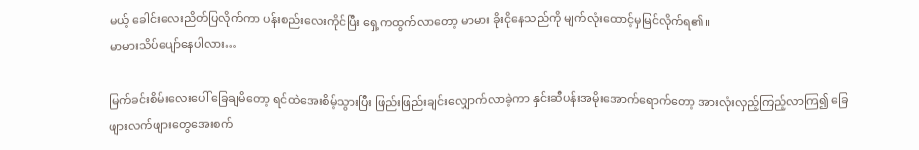မယ့် ခေါင်းလေးညိတ်ပြလိုက်ကာ ပန်းစည်းလေးကိုင်ပြီး ရှေ့ကထွက်လာတော့ မာမား ခိုးငိုနေသည်ကို မျက်လုံးထောင့်မှမြင်လိုက်ရ၏။
မာမားသိပ်ပျော်နေပါလား…

မြက်ခင်းစိမ်းလေးပေါ် ခြေချမိတော့ ရင်ထဲအေးစိမ့်သွားပြီး ဖြည်းဖြည်းချင်းလျှောက်လာခဲ့ကာ နှင်းဆီပန်းအမိုးအောက်ရောက်တော့ အားလုံးလှည့်ကြည့်လာကြ၍ ခြေဖျားလက်ဖျားတွေအေးစက်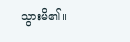သွားမိ၏။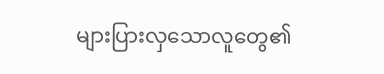များပြားလှသောလူတွေ၏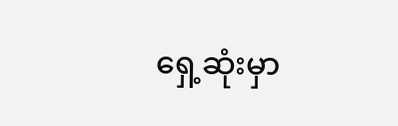ရှေ့ဆုံးမှာ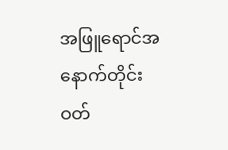အဖြူရောင်အနောက်တိုင်းဝတ်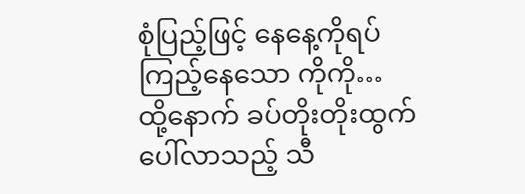စုံပြည့်ဖြင့် နေနေ့ကိုရပ်ကြည့်နေသော ကိုကို…
ထို့နောက် ခပ်တိုးတိုးထွက်ပေါ်လာသည့် သီ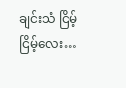ချင်းသံ ငြိမ့်ငြိမ့်လေး…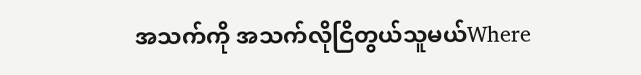အသက်ကို အသက်လိုငြိတွယ်သူမယ်Where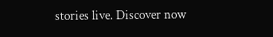stories live. Discover now